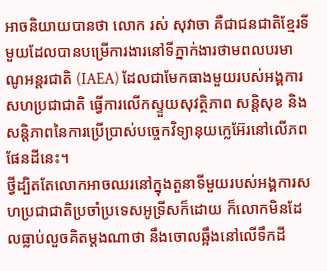អាចនិយាយបានថា លោក រស់ សុវាចា គឺជាជនជាតិខ្មែរទីមួយដែលបានបម្រើការងារនៅទីភ្នាក់ងារថាមពលបរមាណូអន្តរជាតិ (IAEA) ដែលជាមែកធាងមួយរបស់អង្គការសហប្រជាជាតិ ធ្វើការលើកស្ទួយសុវត្ថិភាព សន្តិសុខ និងសន្តិភាពនៃការប្រើប្រាស់បច្ចេកវិទ្យានុយក្លេអ៊ែរនៅលើភពផែនដីនេះ។
ថ្វីដ្បិតតែលោកអាចឈរនៅក្នុងតួនាទីមួយរបស់អង្គការសហប្រជាជាតិប្រចាំប្រទេសអូទ្រីសក៏ដោយ ក៏លោកមិនដែលធ្លាប់លួចគិតម្តងណាថា នឹងចោលឆ្អឹងនៅលើទឹកដី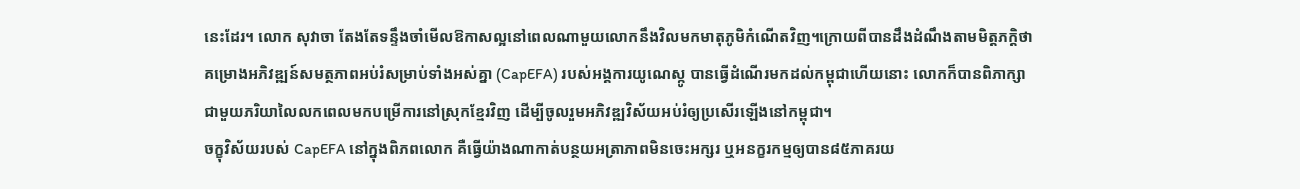នេះដែរ។ លោក សុវាចា តែងតែទន្ទឹងចាំមើលឱកាសល្អនៅពេលណាមួយលោកនឹងវិលមកមាតុភូមិកំណើតវិញ។ក្រោយពីបានដឹងដំណឹងតាមមិត្តភក្តិថា គម្រោងអភិវឌ្ឍន៍សមត្ថភាពអប់រំសម្រាប់ទាំងអស់គ្នា (CapEFA) របស់អង្គការយូណេស្កូ បានធ្វើដំណើរមកដល់កម្ពុជាហើយនោះ លោកក៏បានពិភាក្សាជាមួយភរិយាលៃលកពេលមកបម្រើការនៅស្រុកខ្មែរវិញ ដើម្បីចូលរួមអភិវឌ្ឍវិស័យអប់រំឲ្យប្រសើរឡើងនៅកម្ពុជា។
ចក្ខុវិស័យរបស់ CapEFA នៅក្នុងពិភពលោក គឺធ្វើយ៉ាងណាកាត់បន្ថយអត្រាភាពមិនចេះអក្សរ ឬអនក្ខរកម្មឲ្យបាន៨៥ភាគរយ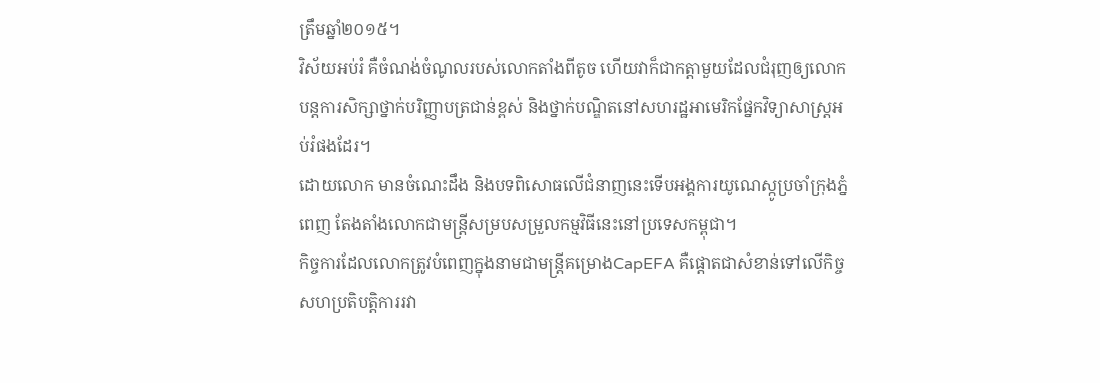ត្រឹមឆ្នាំ២០១៥។
វិស័យអប់រំ គឺចំណង់ចំណូលរបស់លោកតាំងពីតូច ហើយវាក៏ជាកត្តាមួយដែលជំរុញឲ្យលោក បន្តការសិក្សាថ្នាក់បរិញ្ញាបត្រជាន់ខ្ពស់ និងថ្នាក់បណ្ឌិតនៅសហរដ្ឋអាមេរិកផ្នែកវិទ្យាសាស្ត្រអប់រំផងដែរ។
ដោយលោក មានចំណេះដឹង និងបទពិសោធលើជំនាញនេះទើបអង្គការយូណេស្កូប្រចាំក្រុងភ្នំពេញ តែងតាំងលោកជាមន្រ្តីសម្របសម្រួលកម្មវិធីនេះនៅប្រទេសកម្ពុជា។
កិច្ចការដែលលោកត្រូវបំពេញក្នុងនាមជាមន្ត្រីគម្រោងCapEFA គឺផ្តោតជាសំខាន់ទៅលើកិច្ចសហប្រតិបត្តិការរវា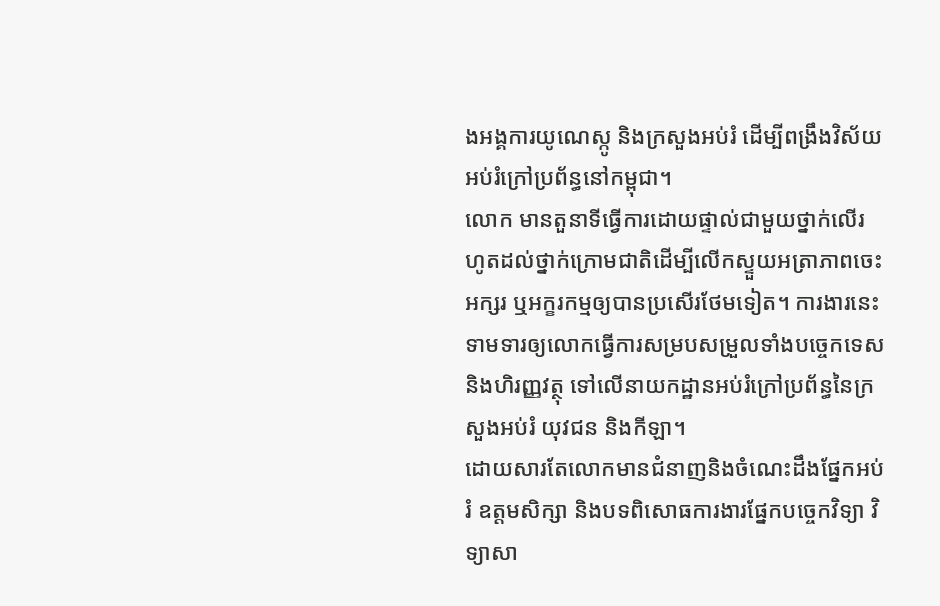ងអង្គការយូណេស្កូ និងក្រសួងអប់រំ ដើម្បីពង្រឹងវិស័យអប់រំក្រៅប្រព័ន្ធនៅកម្ពុជា។
លោក មានតួនាទីធ្វើការដោយផ្ទាល់ជាមួយថ្នាក់លើរហូតដល់ថ្នាក់ក្រោមជាតិដើម្បីលើកស្ទួយអត្រាភាពចេះអក្សរ ឬអក្ខរកម្មឲ្យបានប្រសើរថែមទៀត។ ការងារនេះទាមទារឲ្យលោកធ្វើការសម្របសម្រួលទាំងបច្ចេកទេស និងហិរញ្ញវត្ថុ ទៅលើនាយកដ្ឋានអប់រំក្រៅប្រព័ន្ធនៃក្រសួងអប់រំ យុវជន និងកីឡា។
ដោយសារតែលោកមានជំនាញនិងចំណេះដឹងផ្នែកអប់រំ ឧត្តមសិក្សា និងបទពិសោធការងារផ្នែកបច្ចេកវិទ្យា វិទ្យាសា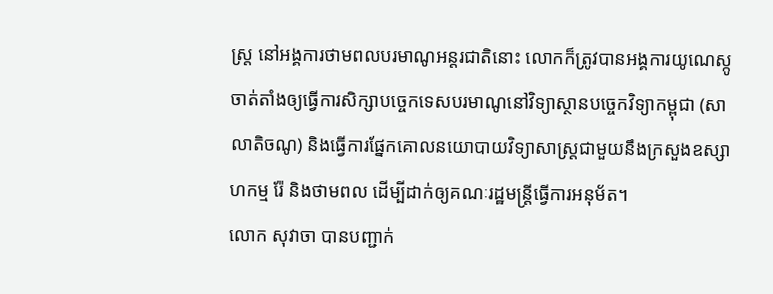ស្ត្រ នៅអង្គការថាមពលបរមាណូអន្តរជាតិនោះ លោកក៏ត្រូវបានអង្គការយូណេស្កូ ចាត់តាំងឲ្យធ្វើការសិក្សាបច្ចេកទេសបរមាណូនៅវិទ្យាស្ថានបច្ចេកវិទ្យាកម្ពុជា (សាលាតិចណូ) និងធ្វើការផ្នែកគោលនយោបាយវិទ្យាសាស្ត្រជាមួយនឹងក្រសួងឧស្សាហកម្ម រ៉ែ និងថាមពល ដើម្បីដាក់ឲ្យគណៈរដ្ឋមន្ត្រីធ្វើការអនុម័ត។
លោក សុវាចា បានបញ្ជាក់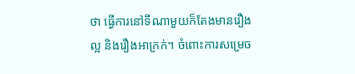ថា ធ្វើការនៅទីណាមួយក៏តែងមានរឿងល្អ និងរឿងអាក្រក់។ ចំពោះការសម្រេច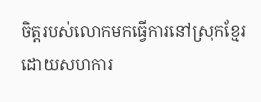ចិត្ដរបស់លោកមកធ្វើការនៅស្រុកខ្មែរ ដោយសហការ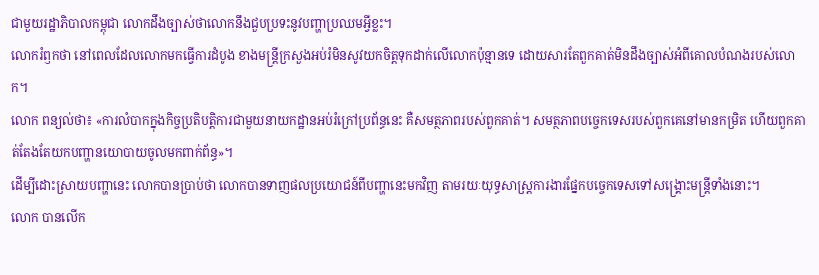ជាមួយរដ្ឋាភិបាលកម្ពុជា លោកដឹងច្បាស់ថាលោកនឹងជួបប្រទះនូវបញ្ហាប្រឈមអ្វីខ្លះ។
លោករំឭកថា នៅពេលដែលលោកមកធ្វើការដំបូង ខាងមន្រ្តីក្រសួងអប់រំមិនសូវយកចិត្ដទុកដាក់លើលោកប៉ុន្មានទេ ដោយសារតែពួកគាត់មិនដឹងច្បាស់អំពីគោលបំណងរបស់លោក។
លោក ពន្យល់ថា៖ «ការលំបាកក្នុងកិច្ចប្រតិបត្ដិការជាមួយនាយកដ្ឋានអប់រំក្រៅប្រព័ន្ធនេះ គឺសមត្ថភាពរបស់ពួកគាត់។ សមត្ថភាពបច្ចេកទេសរបស់ពួកគេនៅមានកម្រិត ហើយពួកគាត់តែងតែយកបញ្ហានយោបាយចូលមកពាក់ព័ន្ធ»។
ដើម្បីដោះស្រាយបញ្ហានេះ លោកបានប្រាប់ថា លោកបានទាញផលប្រយោជន៍ពីបញ្ហានេះមកវិញ តាមរយៈយុទ្ធសាស្រ្ដការងារផ្នែកបច្ចេកទេសទៅសង្គ្រោះមន្ត្រីទាំងនោះ។
លោក បានលើក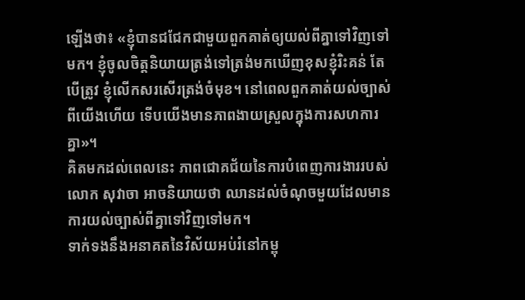ឡើងថា៖ «ខ្ញុំបានជជែកជាមួយពួកគាត់ឲ្យយល់ពីគ្នាទៅវិញទៅមក។ ខ្ញុំចូលចិត្តនិយាយត្រង់ទៅត្រង់មកឃើញខុសខ្ញុំរិះគន់ តែបើត្រូវ ខ្ញុំលើកសរសើរត្រង់ចំមុខ។ នៅពេលពួកគាត់យល់ច្បាស់ពីយើងហើយ ទើបយើងមានភាពងាយស្រួលក្នុងការសហការគ្នា»។
គិតមកដល់ពេលនេះ ភាពជោគជ័យនៃការបំពេញការងាររបស់លោក សុវាចា អាចនិយាយថា ឈានដល់ចំណុចមួយដែលមានការយល់ច្បាស់ពីគ្នាទៅវិញទៅមក។
ទាក់ទងនឹងអនាគតនៃវិស័យអប់រំនៅកម្ពុ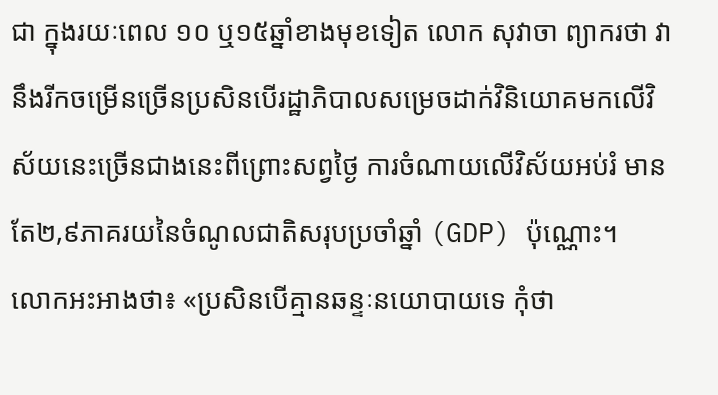ជា ក្នុងរយៈពេល ១០ ឬ១៥ឆ្នាំខាងមុខទៀត លោក សុវាចា ព្យាករថា វានឹងរីកចម្រើនច្រើនប្រសិនបើរដ្ឋាភិបាលសម្រេចដាក់វិនិយោគមកលើវិស័យនេះច្រើនជាងនេះពីព្រោះសព្វថ្ងៃ ការចំណាយលើវិស័យអប់រំ មានតែ២,៩ភាគរយនៃចំណូលជាតិសរុបប្រចាំឆ្នាំ (GDP) ប៉ុណ្ណោះ។
លោកអះអាងថា៖ «ប្រសិនបើគ្មានឆន្ទៈនយោបាយទេ កុំថា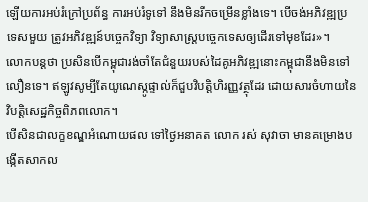ឡើយការអប់រំក្រៅប្រព័ន្ធ ការអប់រំទូទៅ នឹងមិនរីកចម្រើនខ្លាំងទេ។ បើចង់អភិវឌ្ឍប្រទេសមួយ ត្រូវអភិវឌ្ឍន៍បច្ចេកវិទ្យា វិទ្យាសាស្ត្របច្ចេកទេសឲ្យដើរទៅមុខដែរ»។
លោកបន្តថា ប្រសិនបើកម្ពុជារង់ចាំតែជំនួយរបស់ដៃគូអភិវឌ្ឍនោះកម្ពុជានឹងមិនទៅលឿនទេ។ ឥឡូវសូម្បីតែយូណេស្កូផ្ទាល់ក៏ជួបវិបត្តិហិរញ្ញវត្ថុដែរ ដោយសារចំហាយនៃវិបត្តិសេដ្ឋកិច្ចពិភពលោក។
បើសិនជាលក្ខខណ្ឌអំណោយផល ទៅថ្ងៃអនាគត លោក រស់ សុវាចា មានគម្រោងបង្កើតសាកល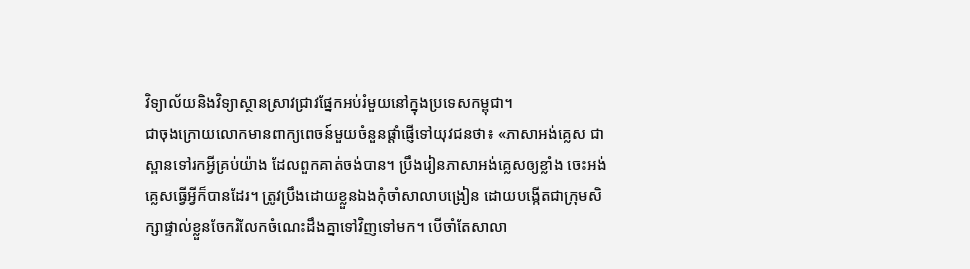វិទ្យាល័យនិងវិទ្យាស្ថានស្រាវជ្រាវផ្នែកអប់រំមួយនៅក្នុងប្រទេសកម្ពុជា។
ជាចុងក្រោយលោកមានពាក្យពេចន៍មួយចំនួនផ្តាំផ្ញើទៅយុវជនថា៖ «ភាសាអង់គ្លេស ជាស្ពានទៅរកអ្វីគ្រប់យ៉ាង ដែលពួកគាត់ចង់បាន។ ប្រឹងរៀនភាសាអង់គ្លេសឲ្យខ្លាំង ចេះអង់គ្លេសធ្វើអ្វីក៏បានដែរ។ ត្រូវប្រឹងដោយខ្លួនឯងកុំចាំសាលាបង្រៀន ដោយបង្កើតជាក្រុមសិក្សាផ្ទាល់ខ្លួនចែករំលែកចំណេះដឹងគ្នាទៅវិញទៅមក។ បើចាំតែសាលា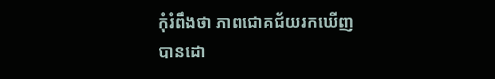កុំរំពឹងថា ភាពជោគជ័យរកឃើញបានដោ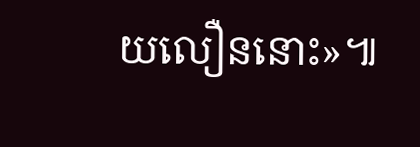យលឿននោះ»៕